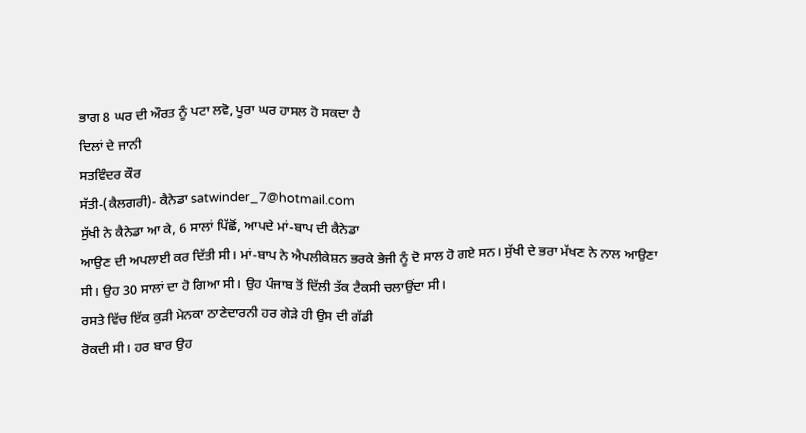ਭਾਗ 8 ਘਰ ਦੀ ਔਰਤ ਨੂੰ ਪਟਾ ਲਵੋ, ਪੂਰਾ ਘਰ ਹਾਸਲ ਹੋ ਸਕਦਾ ਹੈ
ਦਿਲਾਂ ਦੇ ਜਾਨੀ
ਸਤਵਿੰਦਰ ਕੌਰ
ਸੱਤੀ-(ਕੈਲਗਰੀ)- ਕੈਨੇਡਾ satwinder_7@hotmail.com
ਸੁੱਖੀ ਨੇ ਕੈਨੇਡਾ ਆ ਕੇ, 6 ਸਾਲਾਂ ਪਿੱਛੋਂ, ਆਪਦੇ ਮਾਂ-ਬਾਪ ਦੀ ਕੈਨੇਡਾ
ਆਉਣ ਦੀ ਅਪਲਾਈ ਕਰ ਦਿੱਤੀ ਸੀ। ਮਾਂ-ਬਾਪ ਨੇ ਐਪਲੀਕੇਸ਼ਨ ਭਰਕੇ ਭੇਜੀ ਨੂੰ ਦੋ ਸਾਲ ਹੋ ਗਏ ਸਨ। ਸੁੱਖੀ ਦੇ ਭਰਾ ਮੱਖਣ ਨੇ ਨਾਲ ਆਉਣਾ ਸੀ। ਉਹ 30 ਸਾਲਾਂ ਦਾ ਹੋ ਗਿਆ ਸੀ। ਉਹ ਪੰਜਾਬ ਤੋਂ ਦਿੱਲੀ ਤੱਕ ਟੈਕਸੀ ਚਲਾਉਂਦਾ ਸੀ।
ਰਸਤੇ ਵਿੱਚ ਇੱਕ ਕੁੜੀ ਮੇਨਕਾ ਠਾਣੇਦਾਰਨੀ ਹਰ ਗੇੜੇ ਹੀ ਉਸ ਦੀ ਗੱਡੀ
ਰੋਕਦੀ ਸੀ। ਹਰ ਬਾਰ ਉਹ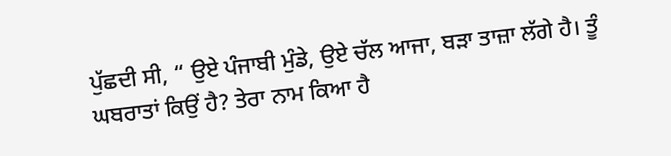ਪੁੱਛਦੀ ਸੀ, “ ਉਏ ਪੰਜਾਬੀ ਮੁੰਡੇ, ਉਏ ਚੱਲ ਆਜਾ, ਬੜਾ ਤਾਜ਼ਾ ਲੱਗੇ ਹੈ। ਤੂੰ ਘਬਰਾਤਾਂ ਕਿਉਂ ਹੈ? ਤੇਰਾ ਨਾਮ ਕਿਆ ਹੈ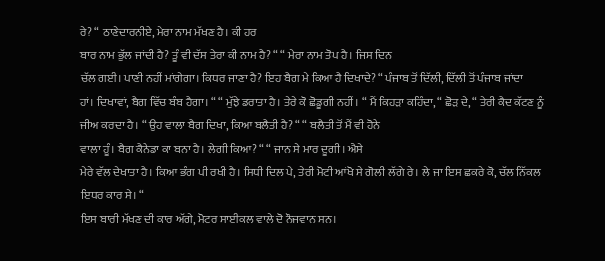ਰੇ? “ ਠਾਣੇਦਾਰਨੀਏ, ਮੇਰਾ ਨਾਮ ਮੱਖਣ ਹੈ। ਕੀ ਹਰ
ਬਾਰ ਨਾਮ ਭੁੱਲ ਜਾਂਦੀ ਹੈ? ਤੂੰ ਵੀ ਦੱਸ ਤੇਰਾ ਕੀ ਨਾਮ ਹੈ? “ “ ਮੇਰਾ ਨਾਮ ਤੋਪ ਹੈ। ਜਿਸ ਦਿਨ
ਚੱਲ ਗਈ। ਪਾਣੀ ਨਹੀਂ ਮਾਂਗੇਗਾ। ਕਿਧਰ ਜਾਣਾ ਹੈ? ਇਹ ਬੈਗ ਮੇ ਕਿਆ ਹੈ ਦਿਖਾਦੇ? “ ਪੰਜਾਬ ਤੋਂ ਦਿੱਲੀ, ਦਿੱਲੀ ਤੋਂ ਪੰਜਾਬ ਜਾਂਦਾ
ਹਾਂ। ਦਿਖਾਵਾਂ, ਬੈਗ ਵਿੱਚ ਬੰਬ ਹੈਗਾ। “ “ ਮੁੱਝੇ ਡਰਾਤਾ ਹੈ। ਤੇਰੇ ਕੋ ਛੋਡੂਗੀ ਨਹੀਂ। “ ਮੈਂ ਕਿਹੜਾ ਕਹਿੰਦਾ, “ ਛੋੜ ਦੇ, “ ਤੇਰੀ ਕੈਦ ਕੱਟਣ ਨੂੰ ਜੀਅ ਕਰਦਾ ਹੈ। “ ਉਹ ਵਾਲਾ ਬੈਗ ਦਿਖਾ, ਕਿਆ ਬਲੈਤੀ ਹੈ? “ “ ਬਲੈਤੀ ਤੋਂ ਮੈਂ ਵੀ ਹੋਨੇ
ਵਾਲਾ ਹੂੰ। ਬੈਗ ਕੈਨੇਡਾ ਕਾ ਬਨਾ ਹੈ। ਲੇਗੀ ਕਿਆ? “ “ ਜਾਨ ਸੇ ਮਾਰ ਦੂਗੀ। ਐਸੇ
ਮੇਰੇ ਵੱਲ ਦੇਖਾਤਾ ਹੈ। ਕਿਆ ਭੰਗ ਪੀ ਰਖੀ ਹੈ। ਸਿਧੀ ਦਿਲ ਪੇ, ਤੇਰੀ ਮੋਟੀ ਆਂਖੋ ਸੇ ਗੋਲੀ ਲੱਗੇ ਰੇ। ਲੇ ਜਾ ਇਸ ਛਕਰੇ ਕੋ, ਚੱਲ ਨਿੱਕਲ ਇਧਰ ਕਾਰ ਸੇ। “
ਇਸ ਬਾਰੀ ਮੱਖਣ ਦੀ ਕਾਰ ਅੱਗੇ, ਮੋਟਰ ਸਾਈਕਲ ਵਾਲੇ ਦੋ ਨੌਜਵਾਨ ਸਨ।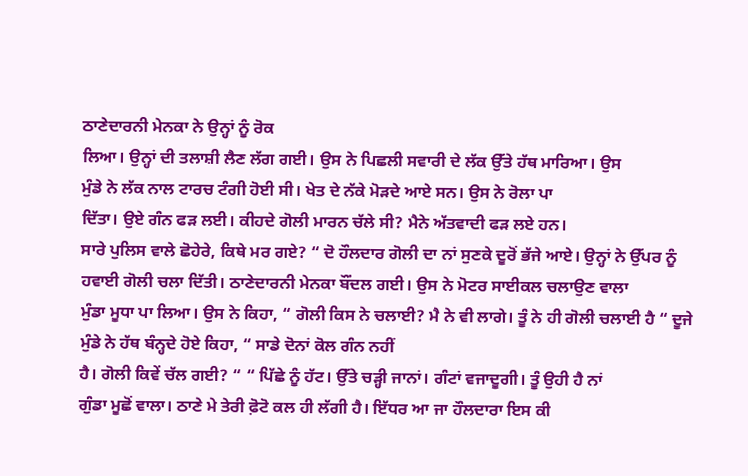ਠਾਣੇਦਾਰਨੀ ਮੇਨਕਾ ਨੇ ਉਨ੍ਹਾਂ ਨੂੰ ਰੋਕ
ਲਿਆ। ਉਨ੍ਹਾਂ ਦੀ ਤਲਾਸ਼ੀ ਲੈਣ ਲੱਗ ਗਈ। ਉਸ ਨੇ ਪਿਛਲੀ ਸਵਾਰੀ ਦੇ ਲੱਕ ਉੱਤੇ ਹੱਥ ਮਾਰਿਆ। ਉਸ
ਮੁੰਡੇ ਨੇ ਲੱਕ ਨਾਲ ਟਾਰਚ ਟੰਗੀ ਹੋਈ ਸੀ। ਖੇਤ ਦੇ ਨੱਕੇ ਮੋੜਦੇ ਆਏ ਸਨ। ਉਸ ਨੇ ਰੋਲਾ ਪਾ
ਦਿੱਤਾ। ਉਏ ਗੰਨ ਫੜ ਲਈ। ਕੀਹਦੇ ਗੋਲੀ ਮਾਰਨ ਚੱਲੇ ਸੀ? ਮੈਨੇ ਅੱਤਵਾਦੀ ਫੜ ਲਏ ਹਨ।
ਸਾਰੇ ਪੁਲਿਸ ਵਾਲੇ ਛੋਹੇਰੇ, ਕਿਥੇ ਮਰ ਗਏ? “ ਦੋ ਹੌਲਦਾਰ ਗੋਲੀ ਦਾ ਨਾਂ ਸੁਣਕੇ ਦੂਰੋਂ ਭੱਜੇ ਆਏ। ਉਨ੍ਹਾਂ ਨੇ ਉੱਪਰ ਨੂੰ
ਹਵਾਈ ਗੋਲੀ ਚਲਾ ਦਿੱਤੀ। ਠਾਣੇਦਾਰਨੀ ਮੇਨਕਾ ਬੌਂਦਲ ਗਈ। ਉਸ ਨੇ ਮੋਟਰ ਸਾਈਕਲ ਚਲਾਉਣ ਵਾਲਾ
ਮੁੰਡਾ ਮੂਧਾ ਪਾ ਲਿਆ। ਉਸ ਨੇ ਕਿਹਾ, “ ਗੋਲੀ ਕਿਸ ਨੇ ਚਲਾਈ? ਮੈ ਨੇ ਵੀ ਲਾਗੇ। ਤੂੰ ਨੇ ਹੀ ਗੋਲੀ ਚਲਾਈ ਹੈ “ ਦੂਜੇ ਮੁੰਡੇ ਨੇ ਹੱਥ ਬੰਨ੍ਹਦੇ ਹੋਏ ਕਿਹਾ, “ ਸਾਡੇ ਦੋਨਾਂ ਕੋਲ ਗੰਨ ਨਹੀਂ
ਹੈ। ਗੋਲੀ ਕਿਵੇਂ ਚੱਲ ਗਈ? “ “ ਪਿੱਛੇ ਨੂੰ ਹੱਟ। ਉੱਤੇ ਚੜ੍ਹੀ ਜਾਨਾਂ। ਗੰਟਾਂ ਵਜਾਦੂਗੀ। ਤੂੰ ਉਹੀ ਹੈ ਨਾਂ
ਗੁੰਡਾ ਮੂਛੋਂ ਵਾਲਾ। ਠਾਣੇ ਮੇ ਤੇਰੀ ਫ਼ੋਟੋ ਕਲ ਹੀ ਲੱਗੀ ਹੈ। ਇੱਧਰ ਆ ਜਾ ਹੌਲਦਾਰਾ ਇਸ ਕੀ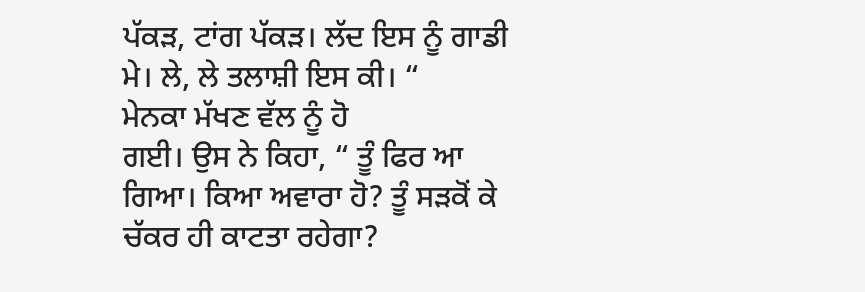ਪੱਕੜ, ਟਾਂਗ ਪੱਕੜ। ਲੱਦ ਇਸ ਨੂੰ ਗਾਡੀ ਮੇ। ਲੇ, ਲੇ ਤਲਾਸ਼ੀ ਇਸ ਕੀ। “
ਮੇਨਕਾ ਮੱਖਣ ਵੱਲ ਨੂੰ ਹੋ
ਗਈ। ਉਸ ਨੇ ਕਿਹਾ, “ ਤੂੰ ਫਿਰ ਆ ਗਿਆ। ਕਿਆ ਅਵਾਰਾ ਹੋ? ਤੂੰ ਸੜਕੋਂ ਕੇ ਚੱਕਰ ਹੀ ਕਾਟਤਾ ਰਹੇਗਾ?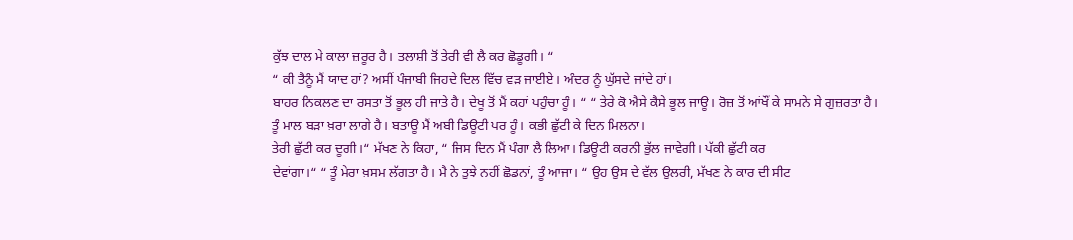ਕੁੱਝ ਦਾਲ ਮੇ ਕਾਲਾ ਜ਼ਰੂਰ ਹੈ। ਤਲਾਸ਼ੀ ਤੋਂ ਤੇਰੀ ਵੀ ਲੈ ਕਰ ਛੋਡੂਗੀ। “
“ ਕੀ ਤੈਨੂੰ ਮੈਂ ਯਾਦ ਹਾਂ? ਅਸੀਂ ਪੰਜਾਬੀ ਜਿਹਦੇ ਦਿਲ ਵਿੱਚ ਵੜ ਜਾਈਏ। ਅੰਦਰ ਨੂੰ ਘੁੱਸਦੇ ਜਾਂਦੇ ਹਾਂ।
ਬਾਹਰ ਨਿਕਲਣ ਦਾ ਰਸਤਾ ਤੋਂ ਭੂਲ ਹੀ ਜਾਤੇ ਹੈ। ਦੇਖੂ ਤੋਂ ਮੈਂ ਕਹਾਂ ਪਹੁੰਚਾ ਹੂੰ। “ “ ਤੇਰੇ ਕੋ ਐਸੇ ਕੈਸੇ ਭੂਲ ਜਾਊ। ਰੋਜ਼ ਤੋਂ ਆਂਖੌਂ ਕੇ ਸਾਮਨੇ ਸੇ ਗੁਜ਼ਰਤਾ ਹੈ।
ਤੂੰ ਮਾਲ ਬੜਾ ਖ਼ਰਾ ਲਾਗੇ ਹੈ। ਬਤਾਊ ਮੈਂ ਅਬੀ ਡਿਊਟੀ ਪਰ ਹੂੰ। ਕਭੀ ਛੁੱਟੀ ਕੇ ਦਿਨ ਮਿਲਨਾ।
ਤੇਰੀ ਛੁੱਟੀ ਕਰ ਦੂਗੀ।“ ਮੱਖਣ ਨੇ ਕਿਹਾ, “ ਜਿਸ ਦਿਨ ਮੈਂ ਪੰਗਾ ਲੈ ਲਿਆ। ਡਿਊਟੀ ਕਰਨੀ ਭੁੱਲ ਜਾਵੇਗੀ। ਪੱਕੀ ਛੁੱਟੀ ਕਰ
ਦੇਵਾਂਗਾ।“ “ ਤੂੰ ਮੇਰਾ ਖ਼ਸਮ ਲੱਗਤਾ ਹੈ। ਮੈ ਨੇ ਤੁਝੇ ਨਹੀਂ ਛੋਡਨਾਂ, ਤੂੰ ਆਜਾ। “ ਉਹ ਉਸ ਦੇ ਵੱਲ ਉਲਰੀ, ਮੱਖਣ ਨੇ ਕਾਰ ਦੀ ਸੀਟ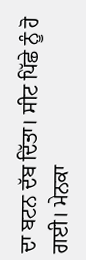ਦਾ ਬਟਨ ਦੱਬ ਦਿੱਤਾ। ਸੀਟ ਪਿੱਛੇ ਨੂੰ ਹੋ ਗਈ। ਮੇਨਕਾ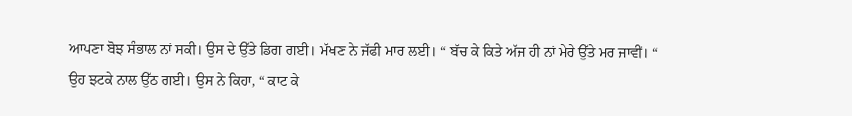ਆਪਣਾ ਬੋਝ ਸੰਭਾਲ ਨਾਂ ਸਕੀ। ਉਸ ਦੇ ਉੱਤੇ ਡਿਗ ਗਈ। ਮੱਖਣ ਨੇ ਜੱਫੀ ਮਾਰ ਲਈ। “ ਬੱਚ ਕੇ ਕਿਤੇ ਅੱਜ ਹੀ ਨਾਂ ਮੇਰੇ ਉੱਤੇ ਮਰ ਜਾਵੀਂ। “
ਉਹ ਝਟਕੇ ਨਾਲ ਉੱਠ ਗਈ। ਉਸ ਨੇ ਕਿਹਾ, “ ਕਾਟ ਕੇ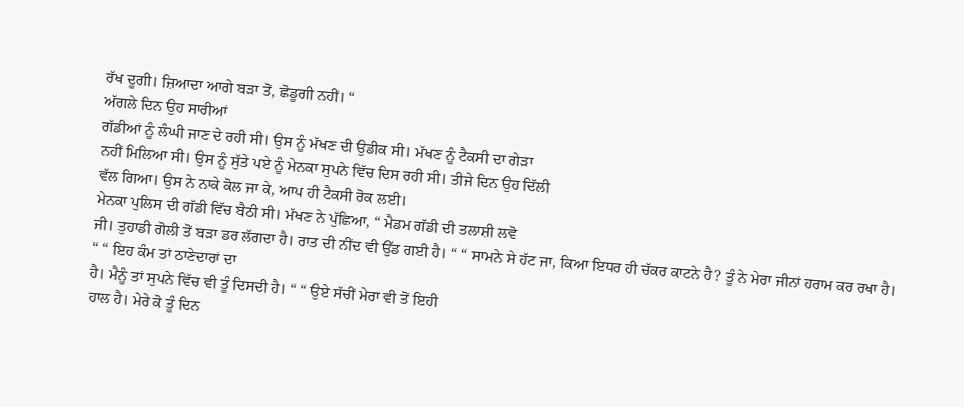ਰੱਖ ਦੂਗੀ। ਜ਼ਿਆਦਾ ਆਗੇ ਬੜਾ ਤੋਂ, ਛੋਡੂਗੀ ਨਹੀਂ। “
ਅੱਗਲੇ ਦਿਨ ਉਹ ਸਾਰੀਆਂ
ਗੱਡੀਆਂ ਨੂੰ ਲੰਘੀ ਜਾਣ ਦੇ ਰਹੀ ਸੀ। ਉਸ ਨੂੰ ਮੱਖਣ ਦੀ ਉਡੀਕ ਸੀ। ਮੱਖਣ ਨੂੰ ਟੈਕਸੀ ਦਾ ਗੇੜਾ
ਨਹੀਂ ਮਿਲਿਆ ਸੀ। ਉਸ ਨੂੰ ਸੁੱਤੇ ਪਏ ਨੂੰ ਮੇਨਕਾ ਸੁਪਨੇ ਵਿੱਚ ਦਿਸ ਰਹੀ ਸੀ। ਤੀਜੇ ਦਿਨ ਉਹ ਦਿੱਲੀ
ਵੱਲ ਗਿਆ। ਉਸ ਨੇ ਨਾਕੇ ਕੋਲ ਜਾ ਕੇ, ਆਪ ਹੀ ਟੈਕਸੀ ਰੋਕ ਲਈ।
ਮੇਨਕਾ ਪੁਲਿਸ ਦੀ ਗੱਡੀ ਵਿੱਚ ਬੈਠੀ ਸੀ। ਮੱਖਣ ਨੇ ਪੁੱਛਿਆ, “ ਮੈਡਮ ਗੱਡੀ ਦੀ ਤਲਾਸ਼ੀ ਲਵੋ
ਜੀ। ਤੁਹਾਡੀ ਗੋਲੀ ਤੋਂ ਬੜਾ ਡਰ ਲੱਗਦਾ ਹੈ। ਰਾਤ ਦੀ ਨੀਂਦ ਵੀ ਉੱਡ ਗਈ ਹੈ। “ “ ਸਾਮਨੇ ਸੇ ਹੱਟ ਜਾ, ਕਿਆ ਇਧਰ ਹੀ ਚੱਕਰ ਕਾਟਨੇ ਹੈ? ਤੂੰ ਨੇ ਮੇਰਾ ਜੀਨਾਂ ਹਰਾਮ ਕਰ ਰਖਾ ਹੈ। “ “ ਇਹ ਕੰਮ ਤਾਂ ਠਾਣੇਦਾਰਾਂ ਦਾ
ਹੈ। ਮੈਨੂੰ ਤਾਂ ਸੁਪਨੇ ਵਿੱਚ ਵੀ ਤੂੰ ਦਿਸਦੀ ਹੈ। “ “ ਉਏ ਸੱਚੀਂ ਮੇਰਾ ਵੀ ਤੋਂ ਇਹੀ
ਹਾਲ ਹੈ। ਮੇਰੇ ਕੋ ਤੂੰ ਦਿਨ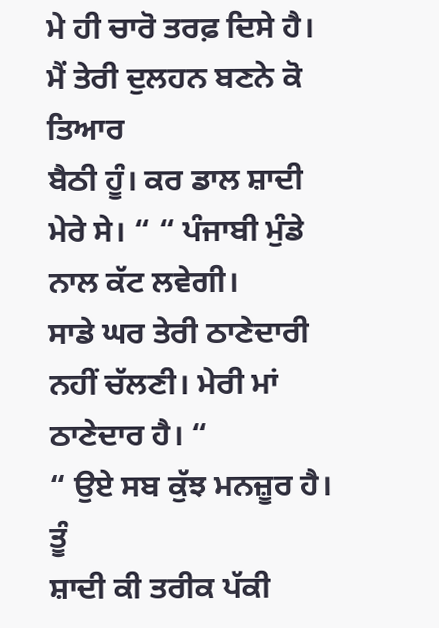ਮੇ ਹੀ ਚਾਰੋ ਤਰਫ਼ ਦਿਸੇ ਹੈ। ਮੈਂ ਤੇਰੀ ਦੁਲਹਨ ਬਣਨੇ ਕੋ ਤਿਆਰ
ਬੈਠੀ ਹੂੰ। ਕਰ ਡਾਲ ਸ਼ਾਦੀ ਮੇਰੇ ਸੇ। “ “ ਪੰਜਾਬੀ ਮੁੰਡੇ ਨਾਲ ਕੱਟ ਲਵੇਗੀ।
ਸਾਡੇ ਘਰ ਤੇਰੀ ਠਾਣੇਦਾਰੀ ਨਹੀਂ ਚੱਲਣੀ। ਮੇਰੀ ਮਾਂ ਠਾਣੇਦਾਰ ਹੈ। “
“ ਉਏ ਸਬ ਕੁੱਝ ਮਨਜ਼ੂਰ ਹੈ। ਤੂੰ
ਸ਼ਾਦੀ ਕੀ ਤਰੀਕ ਪੱਕੀ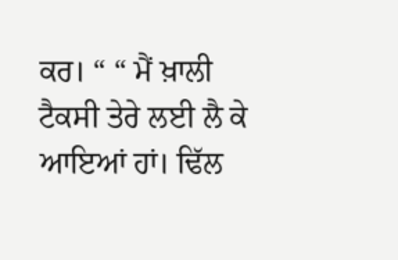ਕਰ। “ “ ਮੈਂ ਖ਼ਾਲੀ ਟੈਕਸੀ ਤੇਰੇ ਲਈ ਲੈ ਕੇ ਆਇਆਂ ਹਾਂ। ਢਿੱਲ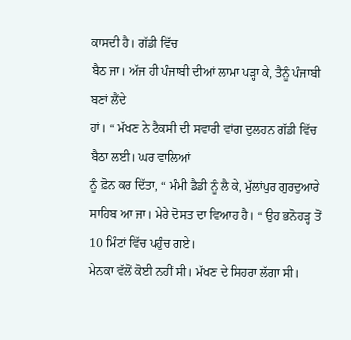ਕਾਸਦੀ ਹੈ। ਗੱਡੀ ਵਿੱਚ
ਬੈਠ ਜਾ। ਅੱਜ ਹੀ ਪੰਜਾਬੀ ਦੀਆਂ ਲਾਮਾ ਪੜ੍ਹਾ ਕੇ, ਤੈਨੂੰ ਪੰਜਾਬੀ ਬਣਾਂ ਲੈਂਦੇ
ਹਾਂ। “ ਮੱਖਣ ਨੇ ਟੈਕਸੀ ਦੀ ਸਵਾਰੀ ਵਾਂਗ ਦੁਲਹਨ ਗੱਡੀ ਵਿੱਚ ਬੈਠਾ ਲਈ। ਘਰ ਵਾਲਿਆਂ
ਨੂੰ ਫ਼ੋਨ ਕਰ ਦਿੱਤਾ, “ ਮੰਮੀ ਡੈਡੀ ਨੂੰ ਲੈ ਕੇ, ਮੁੱਲਾਂਪੁਰ ਗੁਰਦੁਆਰੇ ਸਾਹਿਬ ਆ ਜਾ। ਮੇਰੇ ਦੋਸਤ ਦਾ ਵਿਆਹ ਹੈ। “ ਉਹ ਭਨੋਹੜ੍ਹ ਤੋਂ 10 ਮਿੰਟਾਂ ਵਿੱਚ ਪਹੁੰਚ ਗਏ।
ਮੇਨਕਾ ਵੱਲੋਂ ਕੋਈ ਨਹੀਂ ਸੀ। ਮੱਖਣ ਦੇ ਸਿਹਰਾ ਲੱਗਾ ਸੀ।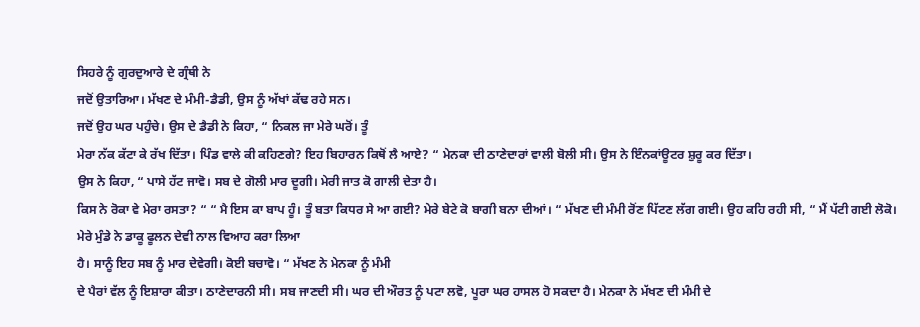ਸਿਹਰੇ ਨੂੰ ਗੁਰਦੁਆਰੇ ਦੇ ਗ੍ਰੰਥੀ ਨੇ
ਜਦੋਂ ਉਤਾਰਿਆ। ਮੱਖਣ ਦੇ ਮੰਮੀ-ਡੈਡੀ, ਉਸ ਨੂੰ ਅੱਖਾਂ ਕੱਢ ਰਹੇ ਸਨ।
ਜਦੋਂ ਉਹ ਘਰ ਪਹੁੰਚੇ। ਉਸ ਦੇ ਡੈਡੀ ਨੇ ਕਿਹਾ, “ ਨਿਕਲ ਜਾ ਮੇਰੇ ਘਰੋਂ। ਤੂੰ
ਮੇਰਾ ਨੱਕ ਕੱਟਾ ਕੇ ਰੱਖ ਦਿੱਤਾ। ਪਿੰਡ ਵਾਲੇ ਕੀ ਕਹਿਣਗੇ? ਇਹ ਬਿਹਾਰਨ ਕਿਥੋਂ ਲੈ ਆਏ? “ ਮੇਨਕਾ ਦੀ ਠਾਣੇਦਾਰਾਂ ਵਾਲੀ ਬੋਲੀ ਸੀ। ਉਸ ਨੇ ਇੰਨਕਾਂਊਟਰ ਸ਼ੁਰੂ ਕਰ ਦਿੱਤਾ।
ਉਸ ਨੇ ਕਿਹਾ, “ ਪਾਸੇ ਹੱਟ ਜਾਵੋ। ਸਬ ਦੇ ਗੋਲੀ ਮਾਰ ਦੂਗੀ। ਮੇਰੀ ਜਾਤ ਕੋ ਗਾਲੀ ਦੇਤਾ ਹੈ।
ਕਿਸ ਨੇ ਰੋਕਾ ਵੇ ਮੇਰਾ ਰਸਤਾ? “ “ ਮੈ ਇਸ ਕਾ ਬਾਪ ਹੂੰ। ਤੂੰ ਬਤਾ ਕਿਧਰ ਸੇ ਆ ਗਈ? ਮੇਰੇ ਬੇਟੇ ਕੋ ਬਾਗੀ ਬਨਾ ਦੀਆਂ। “ ਮੱਖਣ ਦੀ ਮੰਮੀ ਰੋਂਣ ਪਿੱਟਣ ਲੱਗ ਗਈ। ਉਹ ਕਹਿ ਰਹੀ ਸੀ, “ ਮੈਂ ਪੱਟੀ ਗਈ ਲੋਕੋ। ਮੇਰੇ ਮੁੰਡੇ ਨੇ ਡਾਕੂ ਫੂਲਨ ਦੇਵੀ ਨਾਲ ਵਿਆਹ ਕਰਾ ਲਿਆ
ਹੈ। ਸਾਨੂੰ ਇਹ ਸਬ ਨੂੰ ਮਾਰ ਦੇਵੇਗੀ। ਕੋਈ ਬਚਾਵੋ। “ ਮੱਖਣ ਨੇ ਮੇਨਕਾ ਨੂੰ ਮੰਮੀ
ਦੇ ਪੈਰਾਂ ਵੱਲ ਨੂੰ ਇਸ਼ਾਰਾ ਕੀਤਾ। ਠਾਣੇਦਾਰਨੀ ਸੀ। ਸਬ ਜਾਣਦੀ ਸੀ। ਘਰ ਦੀ ਔਰਤ ਨੂੰ ਪਟਾ ਲਵੋ, ਪੂਰਾ ਘਰ ਹਾਸਲ ਹੋ ਸਕਦਾ ਹੈ। ਮੇਨਕਾ ਨੇ ਮੱਖਣ ਦੀ ਮੰਮੀ ਦੇ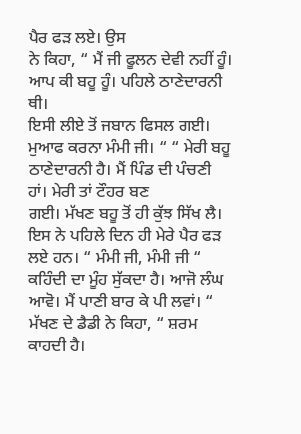ਪੈਰ ਫੜ ਲਏ। ਉਸ
ਨੇ ਕਿਹਾ, “ ਮੈਂ ਜੀ ਫੂਲਨ ਦੇਵੀ ਨਹੀਂ ਹੂੰ। ਆਪ ਕੀ ਬਹੂ ਹੂੰ। ਪਹਿਲੇ ਠਾਣੇਦਾਰਨੀ ਥੀ।
ਇਸੀ ਲੀਏ ਤੋਂ ਜਬਾਨ ਫਿਸਲ ਗਈ। ਮੁਆਫ ਕਰਨਾ ਮੰਮੀ ਜੀ। “ “ ਮੇਰੀ ਬਹੂ ਠਾਣੇਦਾਰਨੀ ਹੈ। ਮੈਂ ਪਿੰਡ ਦੀ ਪੰਚਣੀ ਹਾਂ। ਮੇਰੀ ਤਾਂ ਟੌਹਰ ਬਣ
ਗਈ। ਮੱਖਣ ਬਹੂ ਤੋਂ ਹੀ ਕੁੱਝ ਸਿੱਖ ਲੈ। ਇਸ ਨੇ ਪਹਿਲੇ ਦਿਨ ਹੀ ਮੇਰੇ ਪੈਰ ਫੜ ਲਏ ਹਨ। “ ਮੰਮੀ ਜੀ, ਮੰਮੀ ਜੀ “ ਕਹਿੰਦੀ ਦਾ ਮੂੰਹ ਸੁੱਕਦਾ ਹੈ। ਆਜੋ ਲੰਘ ਆਵੋ। ਮੈਂ ਪਾਣੀ ਬਾਰ ਕੇ ਪੀ ਲਵਾਂ। “
ਮੱਖਣ ਦੇ ਡੈਡੀ ਨੇ ਕਿਹਾ, “ ਸ਼ਰਮ ਕਾਹਦੀ ਹੈ।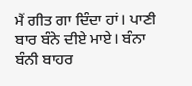ਮੈਂ ਗੀਤ ਗਾ ਦਿੰਦਾ ਹਾਂ। ਪਾਣੀ ਬਾਰ ਬੰਨੇ ਦੀਏ ਮਾਏ। ਬੰਨਾ
ਬੰਨੀ ਬਾਹਰ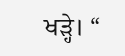ਖੜ੍ਹੇ। “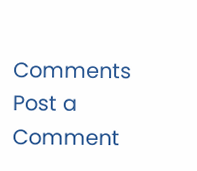Comments
Post a Comment